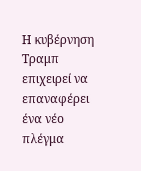Η κυβέρνηση Τραμπ επιχειρεί να επαναφέρει ένα νέο πλέγμα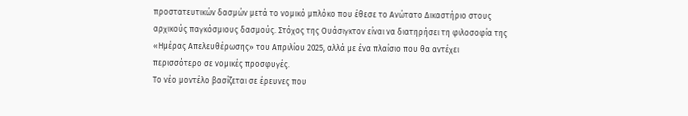προστατευτικών δασμών μετά το νομικό μπλόκο που έθεσε το Ανώτατο Δικαστήριο στους αρχικούς παγκόσμιους δασμούς. Στόχος της Ουάσιγκτον είναι να διατηρήσει τη φιλοσοφία της «Ημέρας Απελευθέρωσης» του Απριλίου 2025, αλλά με ένα πλαίσιο που θα αντέχει περισσότερο σε νομικές προσφυγές.
Το νέο μοντέλο βασίζεται σε έρευνες που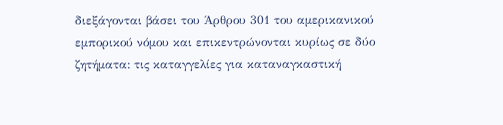διεξάγονται βάσει του Άρθρου 301 του αμερικανικού εμπορικού νόμου και επικεντρώνονται κυρίως σε δύο ζητήματα: τις καταγγελίες για καταναγκαστική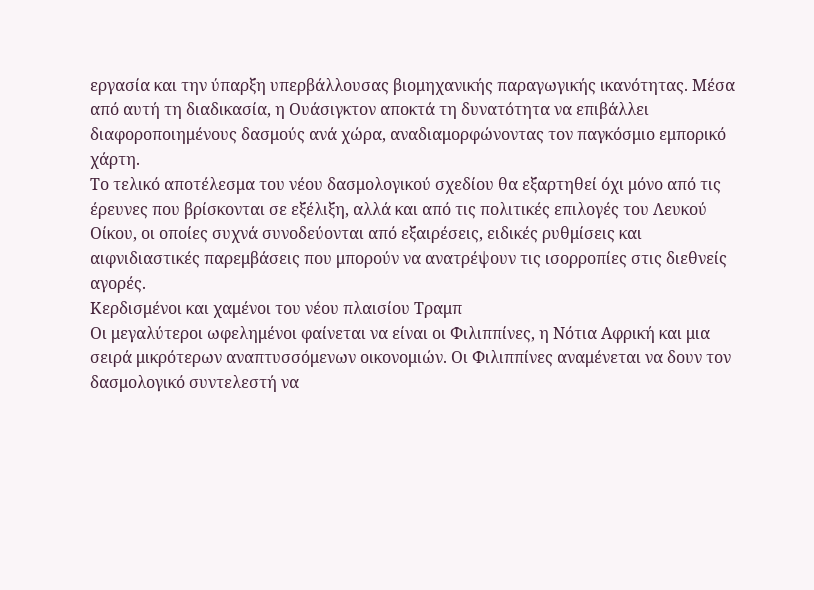εργασία και την ύπαρξη υπερβάλλουσας βιομηχανικής παραγωγικής ικανότητας. Μέσα από αυτή τη διαδικασία, η Ουάσιγκτον αποκτά τη δυνατότητα να επιβάλλει διαφοροποιημένους δασμούς ανά χώρα, αναδιαμορφώνοντας τον παγκόσμιο εμπορικό χάρτη.
Το τελικό αποτέλεσμα του νέου δασμολογικού σχεδίου θα εξαρτηθεί όχι μόνο από τις έρευνες που βρίσκονται σε εξέλιξη, αλλά και από τις πολιτικές επιλογές του Λευκού Οίκου, οι οποίες συχνά συνοδεύονται από εξαιρέσεις, ειδικές ρυθμίσεις και αιφνιδιαστικές παρεμβάσεις που μπορούν να ανατρέψουν τις ισορροπίες στις διεθνείς αγορές.
Κερδισμένοι και χαμένοι του νέου πλαισίου Τραμπ
Οι μεγαλύτεροι ωφελημένοι φαίνεται να είναι οι Φιλιππίνες, η Νότια Αφρική και μια σειρά μικρότερων αναπτυσσόμενων οικονομιών. Οι Φιλιππίνες αναμένεται να δουν τον δασμολογικό συντελεστή να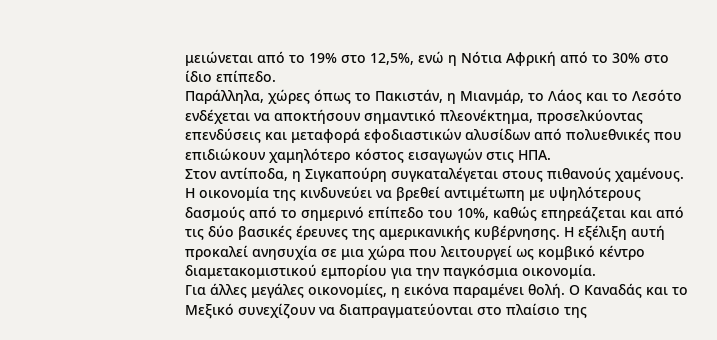μειώνεται από το 19% στο 12,5%, ενώ η Νότια Αφρική από το 30% στο ίδιο επίπεδο.
Παράλληλα, χώρες όπως το Πακιστάν, η Μιανμάρ, το Λάος και το Λεσότο ενδέχεται να αποκτήσουν σημαντικό πλεονέκτημα, προσελκύοντας επενδύσεις και μεταφορά εφοδιαστικών αλυσίδων από πολυεθνικές που επιδιώκουν χαμηλότερο κόστος εισαγωγών στις ΗΠΑ.
Στον αντίποδα, η Σιγκαπούρη συγκαταλέγεται στους πιθανούς χαμένους. Η οικονομία της κινδυνεύει να βρεθεί αντιμέτωπη με υψηλότερους δασμούς από το σημερινό επίπεδο του 10%, καθώς επηρεάζεται και από τις δύο βασικές έρευνες της αμερικανικής κυβέρνησης. Η εξέλιξη αυτή προκαλεί ανησυχία σε μια χώρα που λειτουργεί ως κομβικό κέντρο διαμετακομιστικού εμπορίου για την παγκόσμια οικονομία.
Για άλλες μεγάλες οικονομίες, η εικόνα παραμένει θολή. Ο Καναδάς και το Μεξικό συνεχίζουν να διαπραγματεύονται στο πλαίσιο της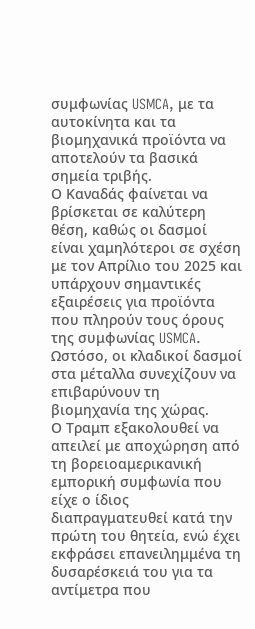συμφωνίας USMCA, με τα αυτοκίνητα και τα βιομηχανικά προϊόντα να αποτελούν τα βασικά σημεία τριβής.
Ο Καναδάς φαίνεται να βρίσκεται σε καλύτερη θέση, καθώς οι δασμοί είναι χαμηλότεροι σε σχέση με τον Απρίλιο του 2025 και υπάρχουν σημαντικές εξαιρέσεις για προϊόντα που πληρούν τους όρους της συμφωνίας USMCA. Ωστόσο, οι κλαδικοί δασμοί στα μέταλλα συνεχίζουν να επιβαρύνουν τη βιομηχανία της χώρας.
Ο Τραμπ εξακολουθεί να απειλεί με αποχώρηση από τη βορειοαμερικανική εμπορική συμφωνία που είχε ο ίδιος διαπραγματευθεί κατά την πρώτη του θητεία, ενώ έχει εκφράσει επανειλημμένα τη δυσαρέσκειά του για τα αντίμετρα που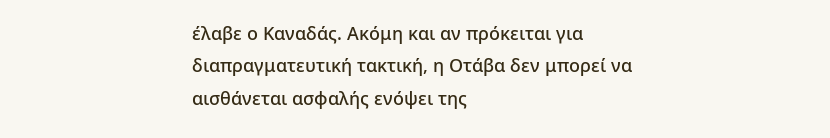έλαβε ο Καναδάς. Ακόμη και αν πρόκειται για διαπραγματευτική τακτική, η Οτάβα δεν μπορεί να αισθάνεται ασφαλής ενόψει της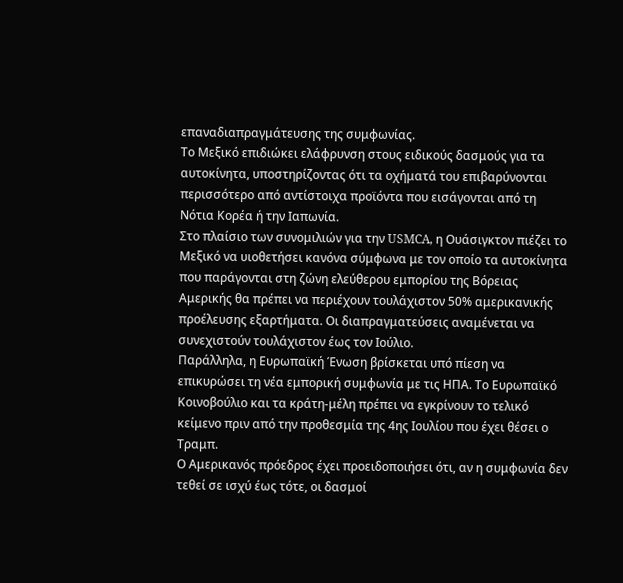επαναδιαπραγμάτευσης της συμφωνίας.
Το Μεξικό επιδιώκει ελάφρυνση στους ειδικούς δασμούς για τα αυτοκίνητα, υποστηρίζοντας ότι τα οχήματά του επιβαρύνονται περισσότερο από αντίστοιχα προϊόντα που εισάγονται από τη Νότια Κορέα ή την Ιαπωνία.
Στο πλαίσιο των συνομιλιών για την USMCA, η Ουάσιγκτον πιέζει το Μεξικό να υιοθετήσει κανόνα σύμφωνα με τον οποίο τα αυτοκίνητα που παράγονται στη ζώνη ελεύθερου εμπορίου της Βόρειας Αμερικής θα πρέπει να περιέχουν τουλάχιστον 50% αμερικανικής προέλευσης εξαρτήματα. Οι διαπραγματεύσεις αναμένεται να συνεχιστούν τουλάχιστον έως τον Ιούλιο.
Παράλληλα, η Ευρωπαϊκή Ένωση βρίσκεται υπό πίεση να επικυρώσει τη νέα εμπορική συμφωνία με τις ΗΠΑ. Το Ευρωπαϊκό Κοινοβούλιο και τα κράτη-μέλη πρέπει να εγκρίνουν το τελικό κείμενο πριν από την προθεσμία της 4ης Ιουλίου που έχει θέσει ο Τραμπ.
Ο Αμερικανός πρόεδρος έχει προειδοποιήσει ότι, αν η συμφωνία δεν τεθεί σε ισχύ έως τότε, οι δασμοί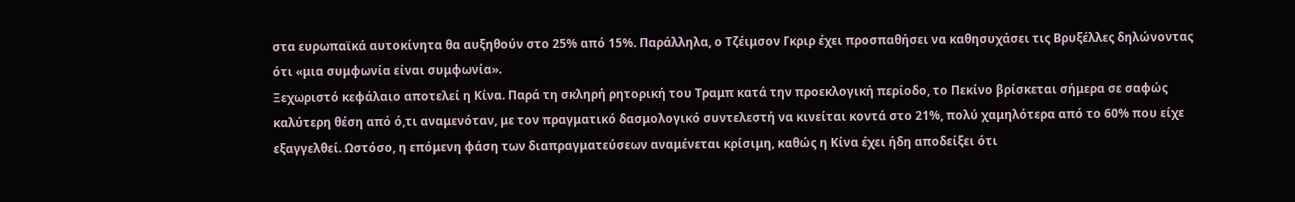στα ευρωπαϊκά αυτοκίνητα θα αυξηθούν στο 25% από 15%. Παράλληλα, ο Τζέιμσον Γκριρ έχει προσπαθήσει να καθησυχάσει τις Βρυξέλλες δηλώνοντας ότι «μια συμφωνία είναι συμφωνία».
Ξεχωριστό κεφάλαιο αποτελεί η Κίνα. Παρά τη σκληρή ρητορική του Τραμπ κατά την προεκλογική περίοδο, το Πεκίνο βρίσκεται σήμερα σε σαφώς καλύτερη θέση από ό,τι αναμενόταν, με τον πραγματικό δασμολογικό συντελεστή να κινείται κοντά στο 21%, πολύ χαμηλότερα από το 60% που είχε εξαγγελθεί. Ωστόσο, η επόμενη φάση των διαπραγματεύσεων αναμένεται κρίσιμη, καθώς η Κίνα έχει ήδη αποδείξει ότι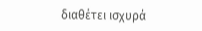διαθέτει ισχυρά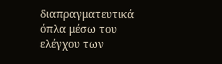διαπραγματευτικά όπλα μέσω του ελέγχου των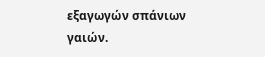εξαγωγών σπάνιων γαιών.